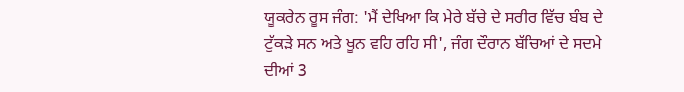ਯੂਕਰੇਨ ਰੂਸ ਜੰਗ: 'ਮੈਂ ਦੇਖਿਆ ਕਿ ਮੇਰੇ ਬੱਚੇ ਦੇ ਸਰੀਰ ਵਿੱਚ ਬੰਬ ਦੇ ਟੁੱਕੜੇ ਸਨ ਅਤੇ ਖੂਨ ਵਹਿ ਰਹਿ ਸੀ', ਜੰਗ ਦੌਰਾਨ ਬੱਚਿਆਂ ਦੇ ਸਦਮੇ ਦੀਆਂ 3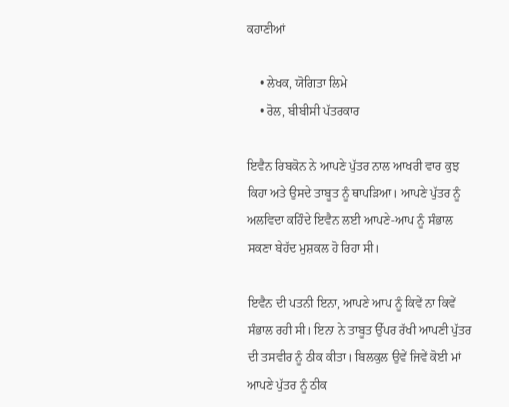ਕਹਾਣੀਆਂ

    • ਲੇਖਕ, ਯੋਗਿਤਾ ਲਿਮੇ
    • ਰੋਲ, ਬੀਬੀਸੀ ਪੱਤਰਕਾਰ

ਇਵੈਨ ਰਿਬਕੋਨ ਨੇ ਆਪਣੇ ਪੁੱਤਰ ਨਾਲ ਆਖਰੀ ਵਾਰ ਕੁਝ ਕਿਹਾ ਅਤੇ ਉਸਦੇ ਤਾਬੂਤ ਨੂੰ ਥਾਪੜਿਆ। ਆਪਣੇ ਪੁੱਤਰ ਨੂੰ ਅਲਵਿਦਾ ਕਹਿੰਦੇ ਇਵੈਨ ਲਈ ਆਪਣੇ-ਆਪ ਨੂੰ ਸੰਭਾਲ ਸਕਣਾ ਬੇਹੱਦ ਮੁਸ਼ਕਲ ਹੋ ਰਿਹਾ ਸੀ।

ਇਵੈਨ ਦੀ ਪਤਨੀ ਇਨਾ, ਆਪਣੇ ਆਪ ਨੂੰ ਕਿਵੇਂ ਨਾ ਕਿਵੇਂ ਸੰਭਾਲ ਰਹੀ ਸੀ। ਇਨਾ ਨੇ ਤਾਬੂਤ ਉੱਪਰ ਰੱਖੀ ਆਪਣੀ ਪੁੱਤਰ ਦੀ ਤਸਵੀਰ ਨੂੰ ਠੀਕ ਕੀਤਾ। ਬਿਲਕੁਲ ਉਵੇਂ ਜਿਵੇਂ ਕੋਈ ਮਾਂ ਆਪਣੇ ਪੁੱਤਰ ਨੂੰ ਠੀਕ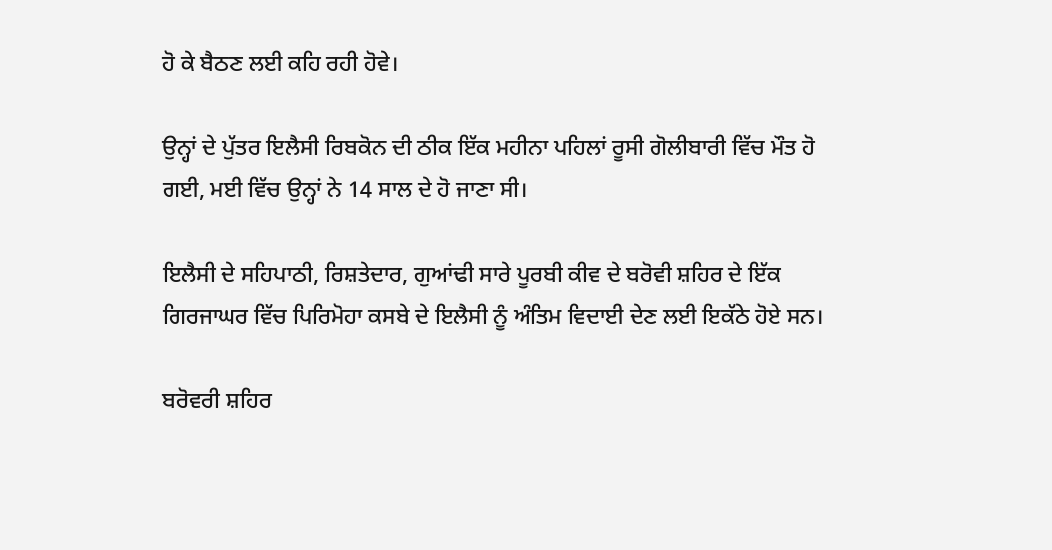ਹੋ ਕੇ ਬੈਠਣ ਲਈ ਕਹਿ ਰਹੀ ਹੋਵੇ।

ਉਨ੍ਹਾਂ ਦੇ ਪੁੱਤਰ ਇਲੈਸੀ ਰਿਬਕੋਨ ਦੀ ਠੀਕ ਇੱਕ ਮਹੀਨਾ ਪਹਿਲਾਂ ਰੂਸੀ ਗੋਲੀਬਾਰੀ ਵਿੱਚ ਮੌਤ ਹੋ ਗਈ, ਮਈ ਵਿੱਚ ਉਨ੍ਹਾਂ ਨੇ 14 ਸਾਲ ਦੇ ਹੋ ਜਾਣਾ ਸੀ।

ਇਲੈਸੀ ਦੇ ਸਹਿਪਾਠੀ, ਰਿਸ਼ਤੇਦਾਰ, ਗੁਆਂਢੀ ਸਾਰੇ ਪੂਰਬੀ ਕੀਵ ਦੇ ਬਰੋਵੀ ਸ਼ਹਿਰ ਦੇ ਇੱਕ ਗਿਰਜਾਘਰ ਵਿੱਚ ਪਿਰਿਮੋਹਾ ਕਸਬੇ ਦੇ ਇਲੈਸੀ ਨੂੰ ਅੰਤਿਮ ਵਿਦਾਈ ਦੇਣ ਲਈ ਇਕੱਠੇ ਹੋਏ ਸਨ।

ਬਰੋਵਰੀ ਸ਼ਹਿਰ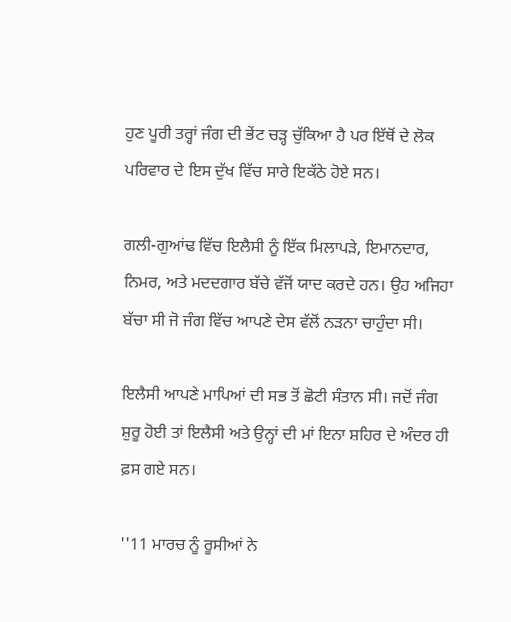ਹੁਣ ਪੂਰੀ ਤਰ੍ਹਾਂ ਜੰਗ ਦੀ ਭੇਂਟ ਚੜ੍ਹ ਚੁੱਕਿਆ ਹੈ ਪਰ ਇੱਥੋਂ ਦੇ ਲੋਕ ਪਰਿਵਾਰ ਦੇ ਇਸ ਦੁੱਖ ਵਿੱਚ ਸਾਰੇ ਇਕੱਠੇ ਹੋਏ ਸਨ।

ਗਲੀ-ਗੁਆਂਢ ਵਿੱਚ ਇਲੈਸੀ ਨੂੰ ਇੱਕ ਮਿਲਾਪੜੇ, ਇਮਾਨਦਾਰ, ਨਿਮਰ, ਅਤੇ ਮਦਦਗਾਰ ਬੱਚੇ ਵੱਜੋਂ ਯਾਦ ਕਰਦੇ ਹਨ। ਉਹ ਅਜਿਹਾ ਬੱਚਾ ਸੀ ਜੋ ਜੰਗ ਵਿੱਚ ਆਪਣੇ ਦੇਸ ਵੱਲੋਂ ਨੜਨਾ ਚਾਹੁੰਦਾ ਸੀ।

ਇਲੈਸੀ ਆਪਣੇ ਮਾਪਿਆਂ ਦੀ ਸਭ ਤੋਂ ਛੋਟੀ ਸੰਤਾਨ ਸੀ। ਜਦੋਂ ਜੰਗ ਸ਼ੁਰੂ ਹੋਈ ਤਾਂ ਇਲੈਸੀ ਅਤੇ ਉਨ੍ਹਾਂ ਦੀ ਮਾਂ ਇਨਾ ਸ਼ਹਿਰ ਦੇ ਅੰਦਰ ਹੀ ਫ਼ਸ ਗਏ ਸਨ।

''11 ਮਾਰਚ ਨੂੰ ਰੂਸੀਆਂ ਨੇ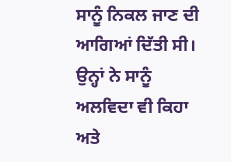ਸਾਨੂੰ ਨਿਕਲ ਜਾਣ ਦੀ ਆਗਿਆਂ ਦਿੱਤੀ ਸੀ। ਉਨ੍ਹਾਂ ਨੇ ਸਾਨੂੰ ਅਲਵਿਦਾ ਵੀ ਕਿਹਾ ਅਤੇ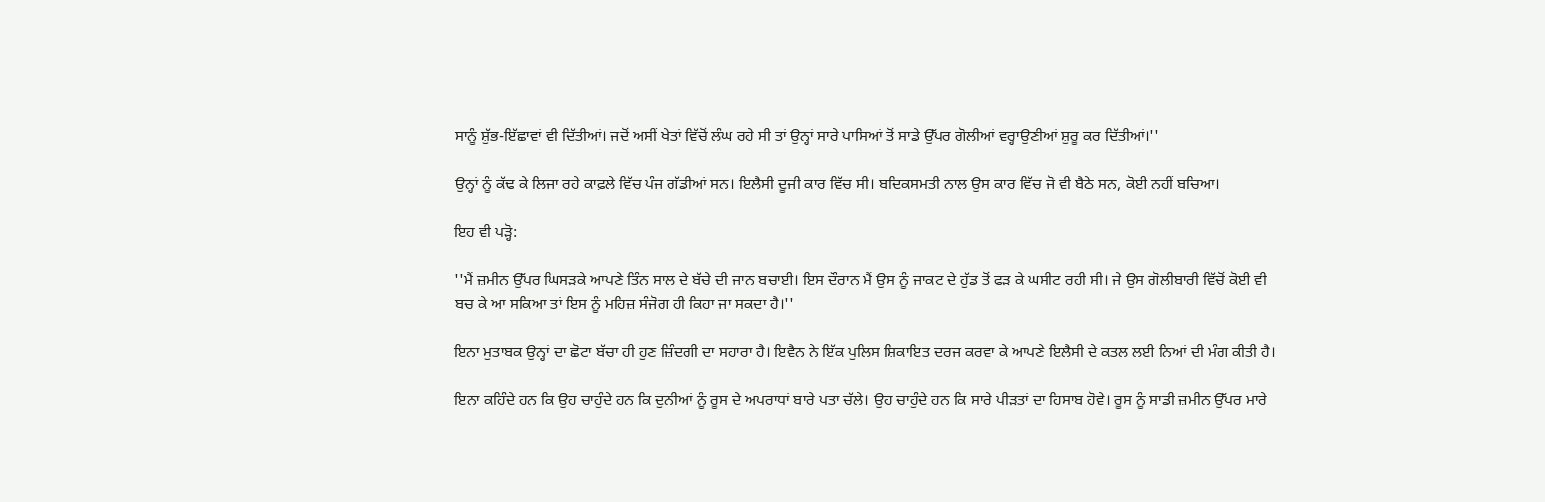ਸਾਨੂੰ ਸ਼ੁੱਭ-ਇੱਛਾਵਾਂ ਵੀ ਦਿੱਤੀਆਂ। ਜਦੋਂ ਅਸੀਂ ਖੇਤਾਂ ਵਿੱਚੋਂ ਲੰਘ ਰਹੇ ਸੀ ਤਾਂ ਉਨ੍ਹਾਂ ਸਾਰੇ ਪਾਸਿਆਂ ਤੋਂ ਸਾਡੇ ਉੱਪਰ ਗੋਲੀਆਂ ਵਰ੍ਹਾਉਣੀਆਂ ਸ਼ੁਰੂ ਕਰ ਦਿੱਤੀਆਂ।''

ਉਨ੍ਹਾਂ ਨੂੰ ਕੱਢ ਕੇ ਲਿਜਾ ਰਹੇ ਕਾਫ਼ਲੇ ਵਿੱਚ ਪੰਜ ਗੱਡੀਆਂ ਸਨ। ਇਲੈਸੀ ਦੂਜੀ ਕਾਰ ਵਿੱਚ ਸੀ। ਬਦਿਕਸਮਤੀ ਨਾਲ ਉਸ ਕਾਰ ਵਿੱਚ ਜੋ ਵੀ ਬੈਠੇ ਸਨ, ਕੋਈ ਨਹੀਂ ਬਚਿਆ।

ਇਹ ਵੀ ਪੜ੍ਹੋ:

''ਮੈਂ ਜ਼ਮੀਨ ਉੱਪਰ ਘਿਸੜਕੇ ਆਪਣੇ ਤਿੰਨ ਸਾਲ ਦੇ ਬੱਚੇ ਦੀ ਜਾਨ ਬਚਾਈ। ਇਸ ਦੌਰਾਨ ਮੈਂ ਉਸ ਨੂੰ ਜਾਕਟ ਦੇ ਹੁੱਡ ਤੋਂ ਫੜ ਕੇ ਘਸੀਟ ਰਹੀ ਸੀ। ਜੇ ਉਸ ਗੋਲੀਬਾਰੀ ਵਿੱਚੋਂ ਕੋਈ ਵੀ ਬਚ ਕੇ ਆ ਸਕਿਆ ਤਾਂ ਇਸ ਨੂੰ ਮਹਿਜ਼ ਸੰਜੋਗ ਹੀ ਕਿਹਾ ਜਾ ਸਕਦਾ ਹੈ।''

ਇਨਾ ਮੁਤਾਬਕ ਉਨ੍ਹਾਂ ਦਾ ਛੋਟਾ ਬੱਚਾ ਹੀ ਹੁਣ ਜ਼ਿੰਦਗੀ ਦਾ ਸਹਾਰਾ ਹੈ। ਇਵੈਨ ਨੇ ਇੱਕ ਪੁਲਿਸ ਸ਼ਿਕਾਇਤ ਦਰਜ ਕਰਵਾ ਕੇ ਆਪਣੇ ਇਲੈਸੀ ਦੇ ਕਤਲ ਲਈ ਨਿਆਂ ਦੀ ਮੰਗ ਕੀਤੀ ਹੈ।

ਇਨਾ ਕਹਿੰਦੇ ਹਨ ਕਿ ਉਹ ਚਾਹੁੰਦੇ ਹਨ ਕਿ ਦੁਨੀਆਂ ਨੂੰ ਰੂਸ ਦੇ ਅਪਰਾਧਾਂ ਬਾਰੇ ਪਤਾ ਚੱਲੇ। ਉਹ ਚਾਹੁੰਦੇ ਹਨ ਕਿ ਸਾਰੇ ਪੀੜਤਾਂ ਦਾ ਹਿਸਾਬ ਹੋਵੇ। ਰੂਸ ਨੂੰ ਸਾਡੀ ਜ਼ਮੀਨ ਉੱਪਰ ਮਾਰੇ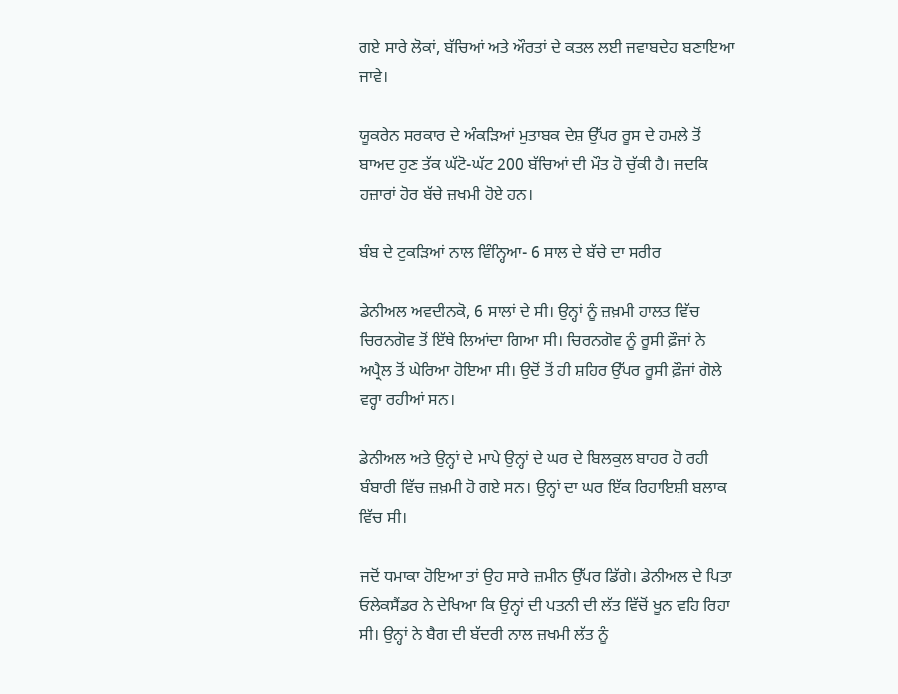ਗਏ ਸਾਰੇ ਲੋਕਾਂ, ਬੱਚਿਆਂ ਅਤੇ ਔਰਤਾਂ ਦੇ ਕਤਲ ਲਈ ਜਵਾਬਦੇਹ ਬਣਾਇਆ ਜਾਵੇ।

ਯੂਕਰੇਨ ਸਰਕਾਰ ਦੇ ਅੰਕੜਿਆਂ ਮੁਤਾਬਕ ਦੇਸ਼ ਉੱਪਰ ਰੂਸ ਦੇ ਹਮਲੇ ਤੋਂ ਬਾਅਦ ਹੁਣ ਤੱਕ ਘੱਟੋ-ਘੱਟ 200 ਬੱਚਿਆਂ ਦੀ ਮੌਤ ਹੋ ਚੁੱਕੀ ਹੈ। ਜਦਕਿ ਹਜ਼ਾਰਾਂ ਹੋਰ ਬੱਚੇ ਜ਼ਖਮੀ ਹੋਏ ਹਨ।

ਬੰਬ ਦੇ ਟੁਕੜਿਆਂ ਨਾਲ ਵਿੰਨ੍ਹਿਆ- 6 ਸਾਲ ਦੇ ਬੱਚੇ ਦਾ ਸਰੀਰ

ਡੇਨੀਅਲ ਅਵਦੀਨਕੋ, 6 ਸਾਲਾਂ ਦੇ ਸੀ। ਉਨ੍ਹਾਂ ਨੂੰ ਜ਼ਖ਼ਮੀ ਹਾਲਤ ਵਿੱਚ ਚਿਰਨਗੋਵ ਤੋਂ ਇੱਥੇ ਲਿਆਂਦਾ ਗਿਆ ਸੀ। ਚਿਰਨਗੋਵ ਨੂੰ ਰੂਸੀ ਫ਼ੌਜਾਂ ਨੇ ਅਪ੍ਰੈਲ ਤੋਂ ਘੇਰਿਆ ਹੋਇਆ ਸੀ। ਉਦੋਂ ਤੋਂ ਹੀ ਸ਼ਹਿਰ ਉੱਪਰ ਰੂਸੀ ਫ਼ੌਜਾਂ ਗੋਲੇ ਵਰ੍ਹਾ ਰਹੀਆਂ ਸਨ।

ਡੇਨੀਅਲ ਅਤੇ ਉਨ੍ਹਾਂ ਦੇ ਮਾਪੇ ਉਨ੍ਹਾਂ ਦੇ ਘਰ ਦੇ ਬਿਲਕੁਲ ਬਾਹਰ ਹੋ ਰਹੀ ਬੰਬਾਰੀ ਵਿੱਚ ਜ਼ਖ਼ਮੀ ਹੋ ਗਏ ਸਨ। ਉਨ੍ਹਾਂ ਦਾ ਘਰ ਇੱਕ ਰਿਹਾਇਸ਼ੀ ਬਲਾਕ ਵਿੱਚ ਸੀ।

ਜਦੋਂ ਧਮਾਕਾ ਹੋਇਆ ਤਾਂ ਉਹ ਸਾਰੇ ਜ਼ਮੀਨ ਉੱਪਰ ਡਿੱਗੇ। ਡੇਨੀਅਲ ਦੇ ਪਿਤਾ ਓਲੇਕਸੈਂਡਰ ਨੇ ਦੇਖਿਆ ਕਿ ਉਨ੍ਹਾਂ ਦੀ ਪਤਨੀ ਦੀ ਲੱਤ ਵਿੱਚੋਂ ਖੂਨ ਵਹਿ ਰਿਹਾ ਸੀ। ਉਨ੍ਹਾਂ ਨੇ ਬੈਗ ਦੀ ਬੱਦਰੀ ਨਾਲ ਜ਼ਖਮੀ ਲੱਤ ਨੂੰ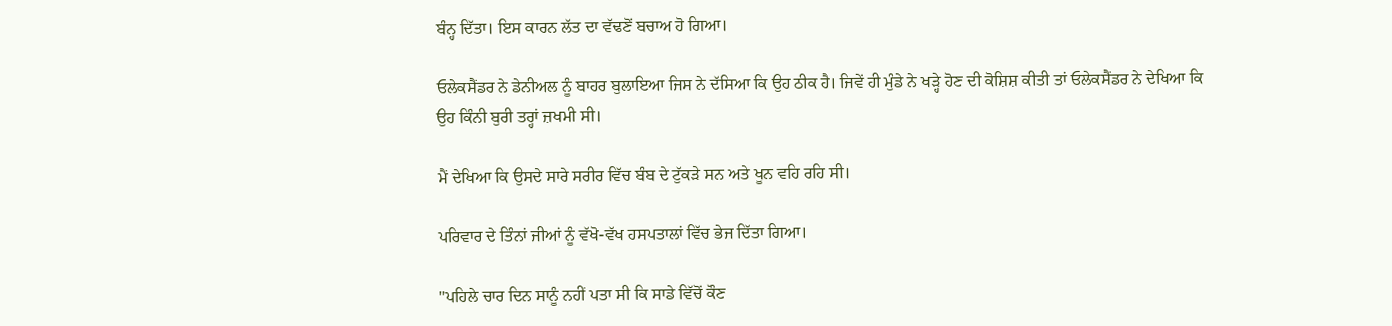ਬੰਨ੍ਹ ਦਿੱਤਾ। ਇਸ ਕਾਰਨ ਲੱਤ ਦਾ ਵੱਢਣੋਂ ਬਚਾਅ ਹੋ ਗਿਆ।

ਓਲੇਕਸੈਂਡਰ ਨੇ ਡੇਨੀਅਲ ਨੂੰ ਬਾਹਰ ਬੁਲਾਇਆ ਜਿਸ ਨੇ ਦੱਸਿਆ ਕਿ ਉਹ ਠੀਕ ਹੈ। ਜਿਵੇਂ ਹੀ ਮੁੰਡੇ ਨੇ ਖੜ੍ਹੇ ਹੋਣ ਦੀ ਕੋਸ਼ਿਸ਼ ਕੀਤੀ ਤਾਂ ਓਲੇਕਸੈਂਡਰ ਨੇ ਦੇਖਿਆ ਕਿ ਉਹ ਕਿੰਨੀ ਬੁਰੀ ਤਰ੍ਹਾਂ ਜ਼ਖਮੀ ਸੀ।

ਮੈਂ ਦੇਖਿਆ ਕਿ ਉਸਦੇ ਸਾਰੇ ਸਰੀਰ ਵਿੱਚ ਬੰਬ ਦੇ ਟੁੱਕੜੇ ਸਨ ਅਤੇ ਖੂਨ ਵਹਿ ਰਹਿ ਸੀ।

ਪਰਿਵਾਰ ਦੇ ਤਿੰਨਾਂ ਜੀਆਂ ਨੂੰ ਵੱਖੋ-ਵੱਖ ਹਸਪਤਾਲਾਂ ਵਿੱਚ ਭੇਜ ਦਿੱਤਾ ਗਿਆ।

''ਪਹਿਲੇ ਚਾਰ ਦਿਨ ਸਾਨੂੰ ਨਹੀਂ ਪਤਾ ਸੀ ਕਿ ਸਾਡੇ ਵਿੱਚੋਂ ਕੌਣ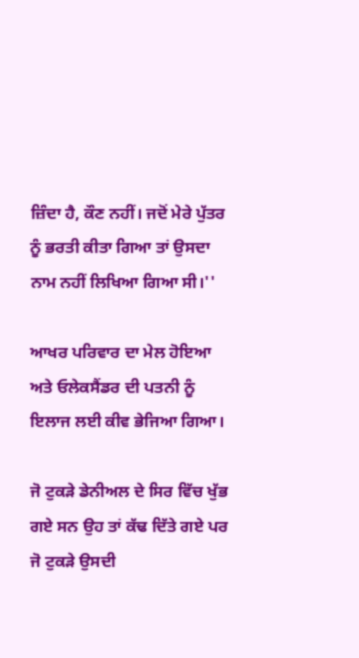ਜ਼ਿੰਦਾ ਹੈ, ਕੌਣ ਨਹੀਂ। ਜਦੋਂ ਮੇਰੇ ਪੁੱਤਰ ਨੂੰ ਭਰਤੀ ਕੀਤਾ ਗਿਆ ਤਾਂ ਉਸਦਾ ਨਾਮ ਨਹੀਂ ਲਿਖਿਆ ਗਿਆ ਸੀ।''

ਆਖਰ ਪਰਿਵਾਰ ਦਾ ਮੇਲ ਹੋਇਆ ਅਤੇ ਓਲੇਕਸੈਂਡਰ ਦੀ ਪਤਨੀ ਨੂੰ ਇਲਾਜ ਲਈ ਕੀਵ ਭੇਜਿਆ ਗਿਆ।

ਜੋ ਟੁਕੜੇ ਡੇਨੀਅਲ ਦੇ ਸਿਰ ਵਿੱਚ ਖੁੱਭ ਗਏ ਸਨ ਉਹ ਤਾਂ ਕੱਢ ਦਿੱਤੇ ਗਏ ਪਰ ਜੋ ਟੁਕੜੇ ਉਸਦੀ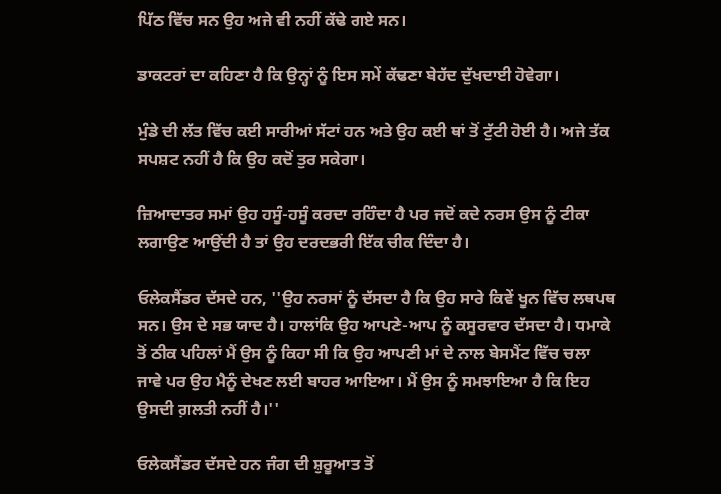ਪਿੱਠ ਵਿੱਚ ਸਨ ਉਹ ਅਜੇ ਵੀ ਨਹੀਂ ਕੱਢੇ ਗਏ ਸਨ।

ਡਾਕਟਰਾਂ ਦਾ ਕਹਿਣਾ ਹੈ ਕਿ ਉਨ੍ਹਾਂ ਨੂੰ ਇਸ ਸਮੇਂ ਕੱਢਣਾ ਬੇਹੱਦ ਦੁੱਖਦਾਈ ਹੋਵੇਗਾ।

ਮੁੰਡੇ ਦੀ ਲੱਤ ਵਿੱਚ ਕਈ ਸਾਰੀਆਂ ਸੱਟਾਂ ਹਨ ਅਤੇ ਉਹ ਕਈ ਥਾਂ ਤੋਂ ਟੁੱਟੀ ਹੋਈ ਹੈ। ਅਜੇ ਤੱਕ ਸਪਸ਼ਟ ਨਹੀਂ ਹੈ ਕਿ ਉਹ ਕਦੋਂ ਤੁਰ ਸਕੇਗਾ।

ਜ਼ਿਆਦਾਤਰ ਸਮਾਂ ਉਹ ਹਸੂੰ-ਹਸੂੰ ਕਰਦਾ ਰਹਿੰਦਾ ਹੈ ਪਰ ਜਦੋਂ ਕਦੇ ਨਰਸ ਉਸ ਨੂੰ ਟੀਕਾ ਲਗਾਉਣ ਆਉਂਦੀ ਹੈ ਤਾਂ ਉਹ ਦਰਦਭਰੀ ਇੱਕ ਚੀਕ ਦਿੰਦਾ ਹੈ।

ਓਲੇਕਸੈਂਡਰ ਦੱਸਦੇ ਹਨ, ''ਉਹ ਨਰਸਾਂ ਨੂੰ ਦੱਸਦਾ ਹੈ ਕਿ ਉਹ ਸਾਰੇ ਕਿਵੇਂ ਖੂਨ ਵਿੱਚ ਲਥਪਥ ਸਨ। ਉਸ ਦੇ ਸਭ ਯਾਦ ਹੈ। ਹਾਲਾਂਕਿ ਉਹ ਆਪਣੇ-ਆਪ ਨੂੰ ਕਸੂਰਵਾਰ ਦੱਸਦਾ ਹੈ। ਧਮਾਕੇ ਤੋਂ ਠੀਕ ਪਹਿਲਾਂ ਮੈਂ ਉਸ ਨੂੰ ਕਿਹਾ ਸੀ ਕਿ ਉਹ ਆਪਣੀ ਮਾਂ ਦੇ ਨਾਲ ਬੇਸਮੈਂਟ ਵਿੱਚ ਚਲਾ ਜਾਵੇ ਪਰ ਉਹ ਮੈਨੂੰ ਦੇਖਣ ਲਈ ਬਾਹਰ ਆਇਆ। ਮੈਂ ਉਸ ਨੂੰ ਸਮਝਾਇਆ ਹੈ ਕਿ ਇਹ ਉਸਦੀ ਗ਼ਲਤੀ ਨਹੀਂ ਹੈ।''

ਓਲੇਕਸੈਂਡਰ ਦੱਸਦੇ ਹਨ ਜੰਗ ਦੀ ਸ਼ੁਰੂਆਤ ਤੋਂ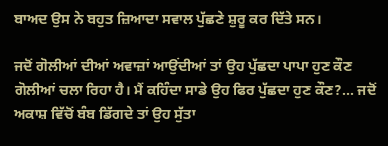ਬਾਅਦ ਉਸ ਨੇ ਬਹੁਤ ਜ਼ਿਆਦਾ ਸਵਾਲ ਪੁੱਛਣੇ ਸ਼ੁਰੂ ਕਰ ਦਿੱਤੇ ਸਨ।

ਜਦੋਂ ਗੋਲੀਆਂ ਦੀਆਂ ਅਵਾਜ਼ਾਂ ਆਉਂਦੀਆਂ ਤਾਂ ਉਹ ਪੁੱਛਦਾ ਪਾਪਾ ਹੁਣ ਕੌਣ ਗੋਲੀਆਂ ਚਲਾ ਰਿਹਾ ਹੈ। ਮੈਂ ਕਹਿੰਦਾ ਸਾਡੇ ਉਹ ਫਿਰ ਪੁੱਛਦਾ ਹੁਣ ਕੌਣ?... ਜਦੋਂ ਅਕਾਸ਼ ਵਿੱਚੋਂ ਬੰਬ ਡਿੱਗਦੇ ਤਾਂ ਉਹ ਸੁੱਤਾ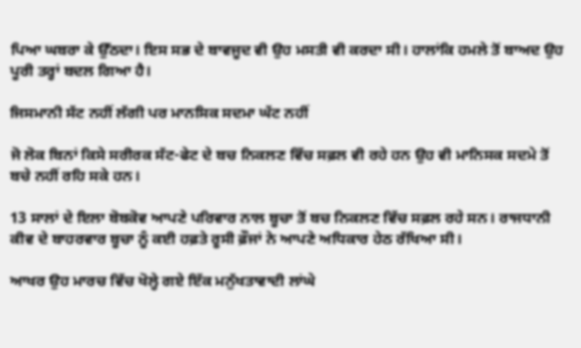ਪਿਆ ਘਬਰਾ ਕੇ ਉੱਠਦਾ। ਇਸ ਸਭ ਦੇ ਬਾਵਜੂਦ ਵੀ ਉਹ ਮਸਤੀ ਵੀ ਕਰਦਾ ਸੀ। ਹਾਲਾਂਕਿ ਹਮਲੇ ਤੋਂ ਬਾਅਦ ਉਹ ਪੂਰੀ ਤਰ੍ਹਾਂ ਬਦਲ ਗਿਆ ਹੈ।

ਜਿਸਮਾਨੀ ਸੱਟ ਨਹੀਂ ਲੱਗੀ ਪਰ ਮਾਨਸਿਕ ਸਦਮਾ ਘੱਟ ਨਹੀਂ

ਜੋ ਲੋਕ ਬਿਨਾਂ ਕਿਸੇ ਸਰੀਰਕ ਸੱਟ-ਫੇਟ ਦੇ ਬਚ ਨਿਕਲਣ ਵਿੱਚ ਸਫ਼ਲ ਵੀ ਰਹੇ ਹਨ ਉਹ ਵੀ ਮਾਨਿਸਕ ਸਦਮੇ ਤੋਂ ਬਚੇ ਨਹੀਂ ਰਹਿ ਸਕੇ ਹਨ।

13 ਸਾਲਾਂ ਦੇ ਇਲਾ ਬੋਬਕੋਵ ਆਪਣੇ ਪਰਿਵਾਰ ਨਾਲ ਬੂਚਾ ਤੋਂ ਬਚ ਨਿਕਲਣ ਵਿੱਚ ਸਫ਼ਲ ਰਹੇ ਸਨ। ਰਾਜਧਾਨੀ ਕੀਵ ਦੇ ਬਾਹਰਵਾਰ ਬੂਚਾ ਨੂੰ ਕਈ ਹਫ਼ਤੇ ਰੂਸੀ ਫ਼ੌਜਾਂ ਨੇ ਆਪਣੇ ਅਧਿਕਾਰ ਹੇਠ ਰੱਖਿਆ ਸੀ।

ਆਖਰ ਉਹ ਮਾਰਚ ਵਿੱਚ ਖੋਲ੍ਹੇ ਗਏ ਇੱਕ ਮਨੁੱਖਤਾਵਾਦੀ ਲਾਂਘੇ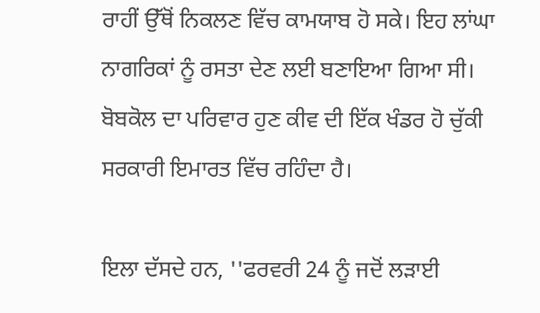ਰਾਹੀਂ ਉੱਥੋਂ ਨਿਕਲਣ ਵਿੱਚ ਕਾਮਯਾਬ ਹੋ ਸਕੇ। ਇਹ ਲਾਂਘਾ ਨਾਗਰਿਕਾਂ ਨੂੰ ਰਸਤਾ ਦੇਣ ਲਈ ਬਣਾਇਆ ਗਿਆ ਸੀ। ਬੋਬਕੋਲ ਦਾ ਪਰਿਵਾਰ ਹੁਣ ਕੀਵ ਦੀ ਇੱਕ ਖੰਡਰ ਹੋ ਚੁੱਕੀ ਸਰਕਾਰੀ ਇਮਾਰਤ ਵਿੱਚ ਰਹਿੰਦਾ ਹੈ।

ਇਲਾ ਦੱਸਦੇ ਹਨ, ''ਫਰਵਰੀ 24 ਨੂੰ ਜਦੋਂ ਲੜਾਈ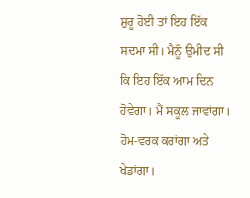ਸ਼ੁਰੂ ਹੋਈ ਤਾਂ ਇਹ ਇੱਕ ਸਦਮਾ ਸੀ। ਮੈਨੂੰ ਉਮੀਦ ਸੀ ਕਿ ਇਹ ਇੱਕ ਆਮ ਦਿਨ ਹੋਵੇਗਾ। ਮੈਂ ਸਕੂਲ ਜਾਵਾਂਗਾ। ਹੋਮ-ਵਰਕ ਕਰਾਂਗਾ ਅਤੇ ਖੇਡਾਂਗਾ।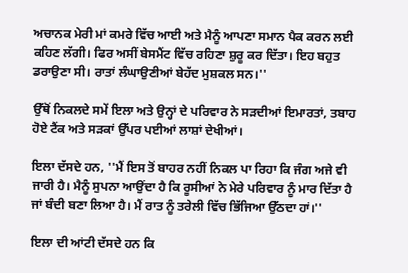ਅਚਾਨਕ ਮੇਰੀ ਮਾਂ ਕਮਰੇ ਵਿੱਚ ਆਈ ਅਤੇ ਮੈਨੂੰ ਆਪਣਾ ਸਮਾਨ ਪੈਕ ਕਰਨ ਲਈ ਕਹਿਣ ਲੱਗੀ। ਫਿਰ ਅਸੀਂ ਬੇਸਮੈਂਟ ਵਿੱਚ ਰਹਿਣਾ ਸ਼ੁਰੂ ਕਰ ਦਿੱਤਾ। ਇਹ ਬਹੁਤ ਡਰਾਉਣਾ ਸੀ। ਰਾਤਾਂ ਲੰਘਾਉਣੀਆਂ ਬੇਹੱਦ ਮੁਸ਼ਕਲ ਸਨ।''

ਉੱਥੋਂ ਨਿਕਲਦੇ ਸਮੇਂ ਇਲਾ ਅਤੇ ਉਨ੍ਹਾਂ ਦੇ ਪਰਿਵਾਰ ਨੇ ਸੜਦੀਆਂ ਇਮਾਰਤਾਂ, ਤਬਾਹ ਹੋਏ ਟੈਂਕ ਅਤੇ ਸੜਕਾਂ ਉੱਪਰ ਪਈਆਂ ਲਾਸ਼ਾਂ ਦੇਖੀਆਂ।

ਇਲਾ ਦੱਸਦੇ ਹਨ, ''ਮੈਂ ਇਸ ਤੋਂ ਬਾਹਰ ਨਹੀਂ ਨਿਕਲ ਪਾ ਰਿਹਾ ਕਿ ਜੰਗ ਅਜੇ ਵੀ ਜਾਰੀ ਹੈ। ਮੈਨੂੰ ਸੁਪਨਾ ਆਉਂਦਾ ਹੈ ਕਿ ਰੂਸੀਆਂ ਨੇ ਮੇਰੇ ਪਰਿਵਾਰ ਨੂੰ ਮਾਰ ਦਿੱਤਾ ਹੈ ਜਾਂ ਬੰਦੀ ਬਣਾ ਲਿਆ ਹੈ। ਮੈਂ ਰਾਤ ਨੂੰ ਤਰੇਲੀ ਵਿੱਚ ਭਿੱਜਿਆ ਉੱਠਦਾ ਹਾਂ।''

ਇਲਾ ਦੀ ਆਂਟੀ ਦੱਸਦੇ ਹਨ ਕਿ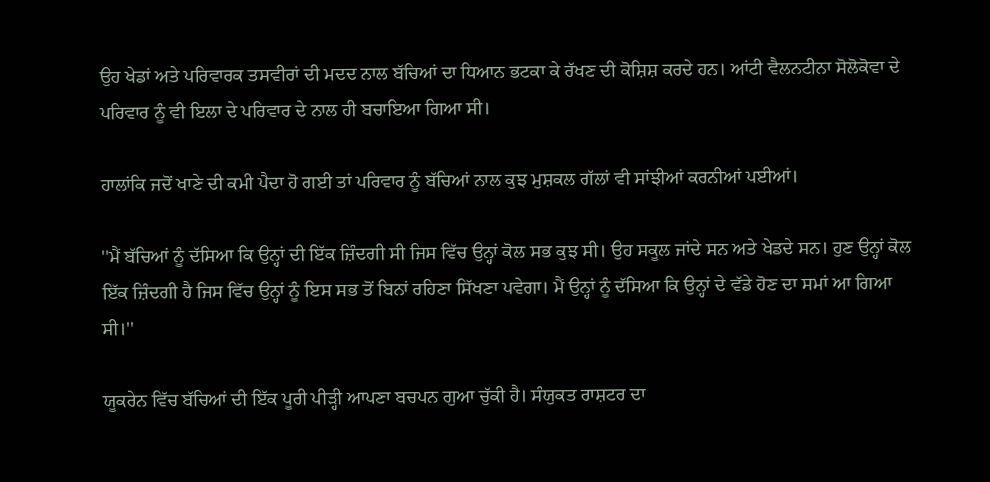ਉਹ ਖੇਡਾਂ ਅਤੇ ਪਰਿਵਾਰਕ ਤਸਵੀਰਾਂ ਦੀ ਮਦਦ ਨਾਲ ਬੱਚਿਆਂ ਦਾ ਧਿਆਨ ਭਟਕਾ ਕੇ ਰੱਖਣ ਦੀ ਕੋਸ਼ਿਸ਼ ਕਰਦੇ ਹਨ। ਆਂਟੀ ਵੈਲਨਟੀਨਾ ਸੋਲੋਕੋਵਾ ਦੇ ਪਰਿਵਾਰ ਨੂੰ ਵੀ ਇਲਾ ਦੇ ਪਰਿਵਾਰ ਦੇ ਨਾਲ ਹੀ ਬਚਾਇਆ ਗਿਆ ਸੀ।

ਹਾਲਾਂਕਿ ਜਦੋਂ ਖਾਣੇ ਦੀ ਕਮੀ ਪੈਦਾ ਹੋ ਗਈ ਤਾਂ ਪਰਿਵਾਰ ਨੂੰ ਬੱਚਿਆਂ ਨਾਲ ਕੁਝ ਮੁਸ਼ਕਲ ਗੱਲਾਂ ਵੀ ਸਾਂਝੀਆਂ ਕਰਨੀਆਂ ਪਈਆਂ।

''ਮੈਂ ਬੱਚਿਆਂ ਨੂੰ ਦੱਸਿਆ ਕਿ ਉਨ੍ਹਾਂ ਦੀ ਇੱਕ ਜ਼ਿੰਦਗੀ ਸੀ ਜਿਸ ਵਿੱਚ ਉਨ੍ਹਾਂ ਕੋਲ ਸਭ ਕੁਝ ਸੀ। ਉਹ ਸਕੂਲ ਜਾਂਦੇ ਸਨ ਅਤੇ ਖੇਡਦੇ ਸਨ। ਹੁਣ ਉਨ੍ਹਾਂ ਕੋਲ ਇੱਕ ਜ਼ਿੰਦਗੀ ਹੈ ਜਿਸ ਵਿੱਚ ਉਨ੍ਹਾਂ ਨੂੰ ਇਸ ਸਭ ਤੋਂ ਬਿਨਾਂ ਰਹਿਣਾ ਸਿੱਖਣਾ ਪਵੇਗਾ। ਮੈਂ ਉਨ੍ਹਾਂ ਨੂੰ ਦੱਸਿਆ ਕਿ ਉਨ੍ਹਾਂ ਦੇ ਵੱਡੇ ਹੋਣ ਦਾ ਸਮਾਂ ਆ ਗਿਆ ਸੀ।''

ਯੂਕਰੇਨ ਵਿੱਚ ਬੱਚਿਆਂ ਦੀ ਇੱਕ ਪੂਰੀ ਪੀੜ੍ਹੀ ਆਪਣਾ ਬਚਪਨ ਗੁਆ ਚੁੱਕੀ ਹੈ। ਸੰਯੁਕਤ ਰਾਸ਼ਟਰ ਦਾ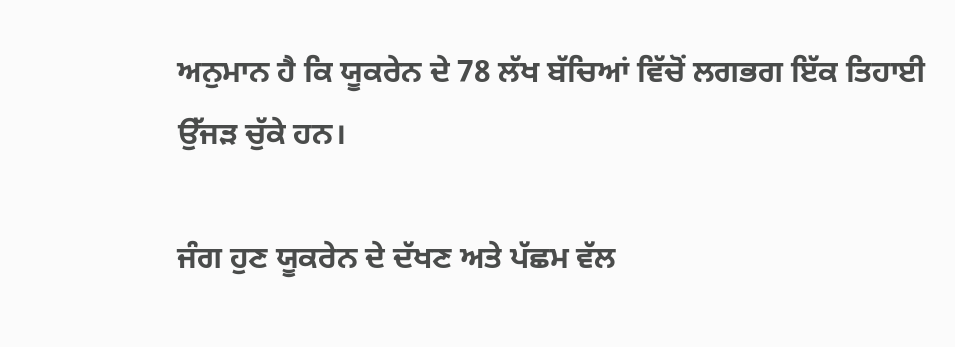ਅਨੁਮਾਨ ਹੈ ਕਿ ਯੂਕਰੇਨ ਦੇ 78 ਲੱਖ ਬੱਚਿਆਂ ਵਿੱਚੋਂ ਲਗਭਗ ਇੱਕ ਤਿਹਾਈ ਉੱਜੜ ਚੁੱਕੇ ਹਨ।

ਜੰਗ ਹੁਣ ਯੂਕਰੇਨ ਦੇ ਦੱਖਣ ਅਤੇ ਪੱਛਮ ਵੱਲ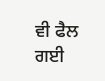ਵੀ ਫੈਲ ਗਈ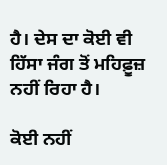ਹੈ। ਦੇਸ ਦਾ ਕੋਈ ਵੀ ਹਿੱਸਾ ਜੰਗ ਤੋਂ ਮਹਿਫ਼ੂਜ਼ ਨਹੀਂ ਰਿਹਾ ਹੈ।

ਕੋਈ ਨਹੀਂ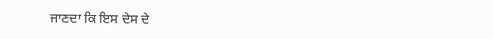ਜਾਣਦਾ ਕਿ ਇਸ ਦੇਸ ਦੇ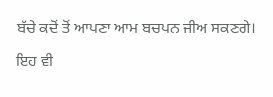ਬੱਚੇ ਕਦੋਂ ਤੋਂ ਆਪਣਾ ਆਮ ਬਚਪਨ ਜੀਅ ਸਕਣਗੇ।

ਇਹ ਵੀ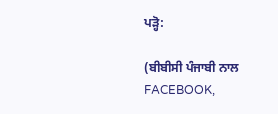ਪੜ੍ਹੋ:

(ਬੀਬੀਸੀ ਪੰਜਾਬੀ ਨਾਲ FACEBOOK,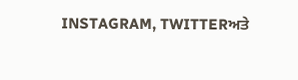INSTAGRAM, TWITTERਅਤੇ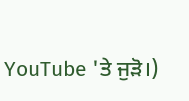YouTube 'ਤੇ ਜੁੜੋ।)